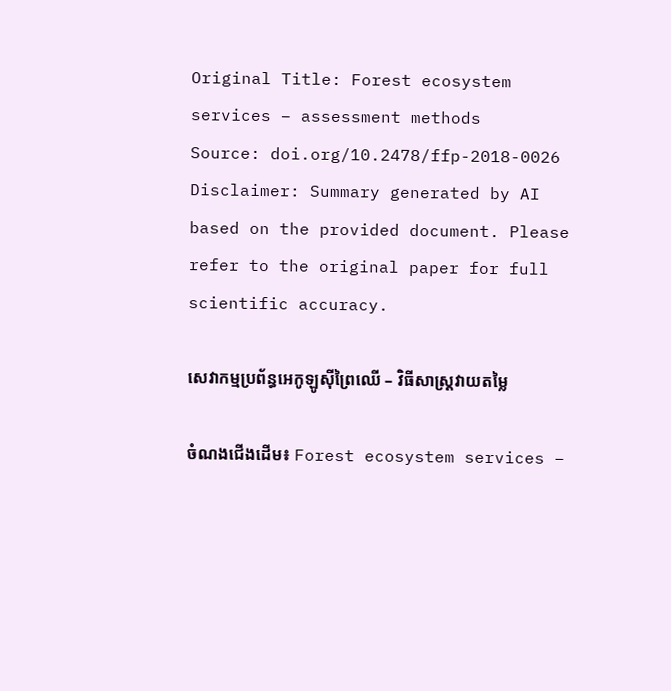Original Title: Forest ecosystem services – assessment methods
Source: doi.org/10.2478/ffp-2018-0026
Disclaimer: Summary generated by AI based on the provided document. Please refer to the original paper for full scientific accuracy.

សេវាកម្មប្រព័ន្ធអេកូឡូស៊ីព្រៃឈើ – វិធីសាស្ត្រវាយតម្លៃ

ចំណងជើងដើម៖ Forest ecosystem services –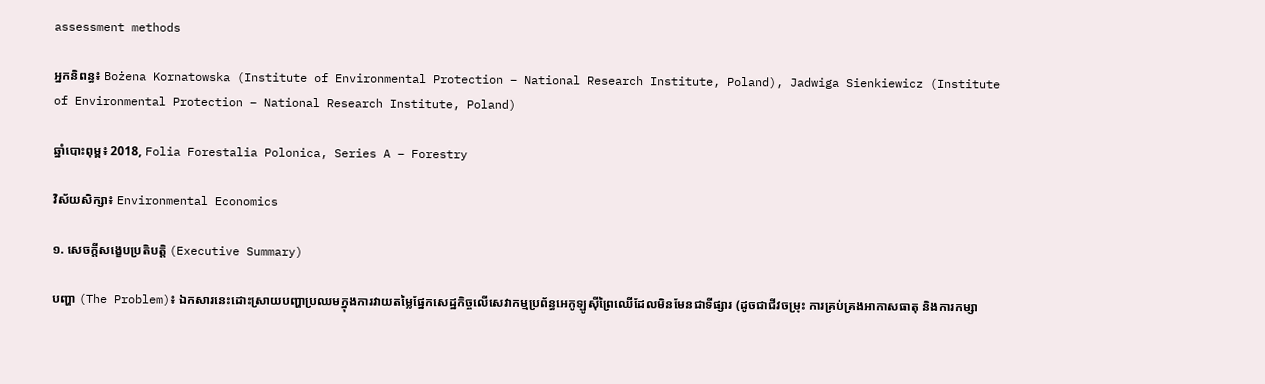assessment methods

អ្នកនិពន្ធ៖ Bożena Kornatowska (Institute of Environmental Protection – National Research Institute, Poland), Jadwiga Sienkiewicz (Institute of Environmental Protection – National Research Institute, Poland)

ឆ្នាំបោះពុម្ព៖ 2018, Folia Forestalia Polonica, Series A – Forestry

វិស័យសិក្សា៖ Environmental Economics

១. សេចក្តីសង្ខេបប្រតិបត្តិ (Executive Summary)

បញ្ហា (The Problem)៖ ឯកសារនេះដោះស្រាយបញ្ហាប្រឈមក្នុងការវាយតម្លៃផ្នែកសេដ្ឋកិច្ចលើសេវាកម្មប្រព័ន្ធអេកូឡូស៊ីព្រៃឈើដែលមិនមែនជាទីផ្សារ (ដូចជាជីវចម្រុះ ការគ្រប់គ្រងអាកាសធាតុ និងការកម្សា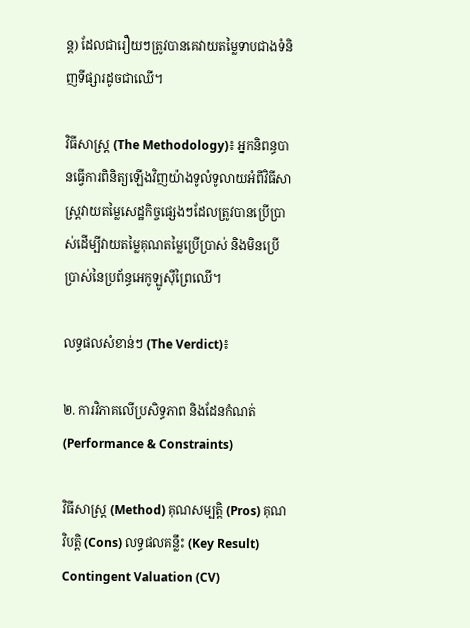ន្ត) ដែលជារឿយៗត្រូវបានគេវាយតម្លៃទាបជាងទំនិញទីផ្សារដូចជាឈើ។

វិធីសាស្ត្រ (The Methodology)៖ អ្នកនិពន្ធបានធ្វើការពិនិត្យឡើងវិញយ៉ាងទូលំទូលាយអំពីវិធីសាស្ត្រវាយតម្លៃសេដ្ឋកិច្ចផ្សេងៗដែលត្រូវបានប្រើប្រាស់ដើម្បីវាយតម្លៃគុណតម្លៃប្រើប្រាស់ និងមិនប្រើប្រាស់នៃប្រព័ន្ធអេកូឡូស៊ីព្រៃឈើ។

លទ្ធផលសំខាន់ៗ (The Verdict)៖

២. ការវិភាគលើប្រសិទ្ធភាព និងដែនកំណត់ (Performance & Constraints)

វិធីសាស្ត្រ (Method) គុណសម្បត្តិ (Pros) គុណវិបត្តិ (Cons) លទ្ធផលគន្លឹះ (Key Result)
Contingent Valuation (CV)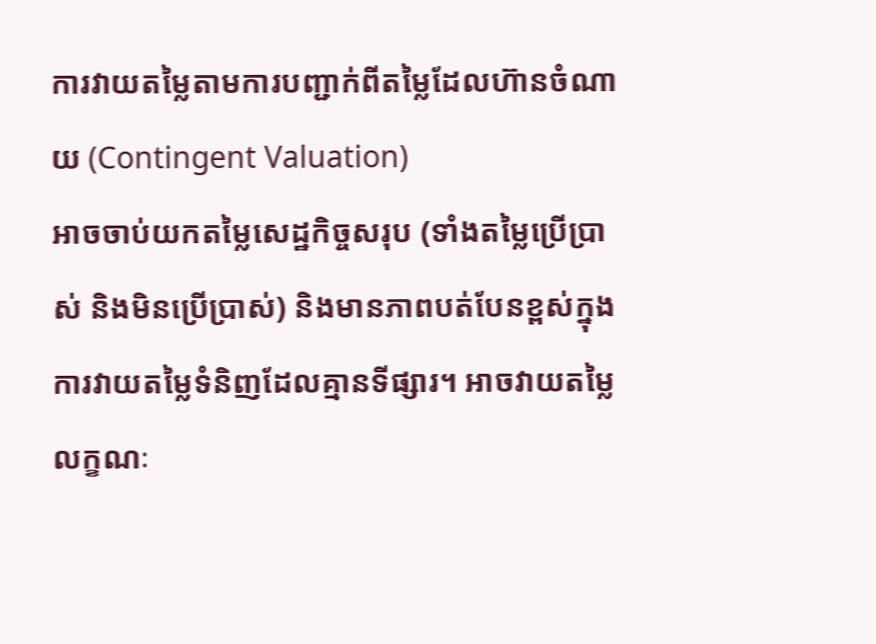ការវាយតម្លៃតាមការបញ្ជាក់ពីតម្លៃដែលហ៊ានចំណាយ (Contingent Valuation)
អាចចាប់យកតម្លៃសេដ្ឋកិច្ចសរុប (ទាំងតម្លៃប្រើប្រាស់ និងមិនប្រើប្រាស់) និងមានភាពបត់បែនខ្ពស់ក្នុងការវាយតម្លៃទំនិញដែលគ្មានទីផ្សារ។ អាចវាយតម្លៃលក្ខណៈ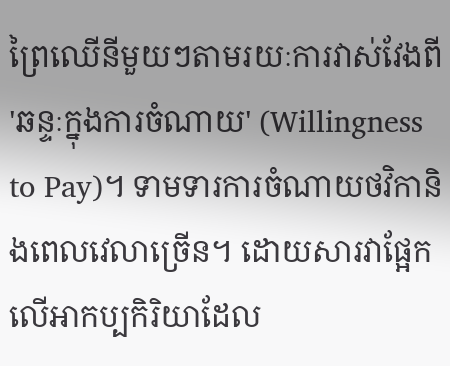ព្រៃឈើនីមួយៗតាមរយៈការវាស់វែងពី 'ឆន្ទៈក្នុងការចំណាយ' (Willingness to Pay)។ ទាមទារការចំណាយថវិកានិងពេលវេលាច្រើន។ ដោយសារវាផ្អែកលើអាកប្បកិរិយាដែល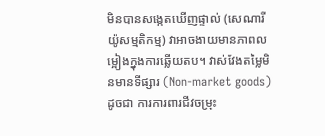មិនបានសង្កេតឃើញផ្ទាល់ (សេណារីយ៉ូសម្មតិកម្ម) វាអាចងាយមានភាពលម្អៀងក្នុងការឆ្លើយតប។ វាស់វែងតម្លៃមិនមានទីផ្សារ (Non-market goods) ដូចជា ការការពារជីវចម្រុះ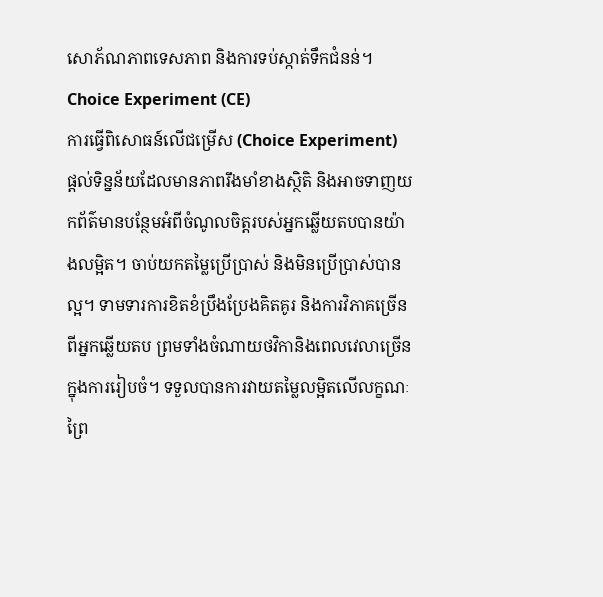សោភ័ណភាពទេសភាព និងការទប់ស្កាត់ទឹកជំនន់។
Choice Experiment (CE)
ការធ្វើពិសោធន៍លើជម្រើស (Choice Experiment)
ផ្តល់ទិន្នន័យដែលមានភាពរឹងមាំខាងស្ថិតិ និងអាចទាញយកព័ត៌មានបន្ថែមអំពីចំណូលចិត្តរបស់អ្នកឆ្លើយតបបានយ៉ាងលម្អិត។ ចាប់យកតម្លៃប្រើប្រាស់ និងមិនប្រើប្រាស់បានល្អ។ ទាមទារការខិតខំប្រឹងប្រែងគិតគូរ និងការវិភាគច្រើនពីអ្នកឆ្លើយតប ព្រមទាំងចំណាយថវិកានិងពេលវេលាច្រើនក្នុងការរៀបចំ។ ទទួលបានការវាយតម្លៃលម្អិតលើលក្ខណៈព្រៃ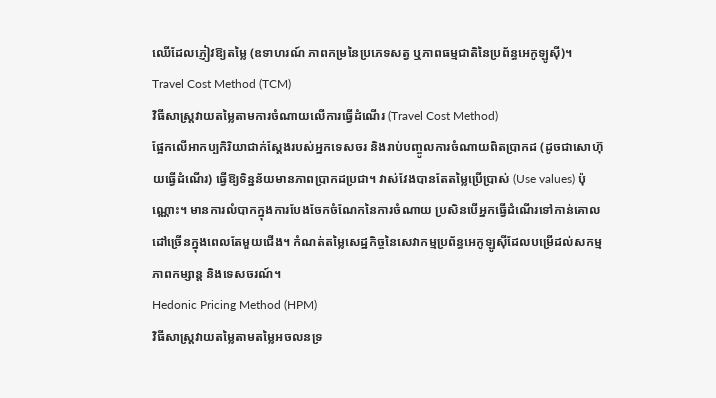ឈើដែលភ្ញៀវឱ្យតម្លៃ (ឧទាហរណ៍ ភាពកម្រនៃប្រភេទសត្វ ឬភាពធម្មជាតិនៃប្រព័ន្ធអេកូឡូស៊ី)។
Travel Cost Method (TCM)
វិធីសាស្ត្រវាយតម្លៃតាមការចំណាយលើការធ្វើដំណើរ (Travel Cost Method)
ផ្អែកលើអាកប្បកិរិយាជាក់ស្តែងរបស់អ្នកទេសចរ និងរាប់បញ្ចូលការចំណាយពិតប្រាកដ (ដូចជាសោហ៊ុយធ្វើដំណើរ) ធ្វើឱ្យទិន្នន័យមានភាពប្រាកដប្រជា។ វាស់វែងបានតែតម្លៃប្រើប្រាស់ (Use values) ប៉ុណ្ណោះ។ មានការលំបាកក្នុងការបែងចែកចំណែកនៃការចំណាយ ប្រសិនបើអ្នកធ្វើដំណើរទៅកាន់គោលដៅច្រើនក្នុងពេលតែមួយជើង។ កំណត់តម្លៃសេដ្ឋកិច្ចនៃសេវាកម្មប្រព័ន្ធអេកូឡូស៊ីដែលបម្រើដល់សកម្មភាពកម្សាន្ត និងទេសចរណ៍។
Hedonic Pricing Method (HPM)
វិធីសាស្ត្រវាយតម្លៃតាមតម្លៃអចលនទ្រ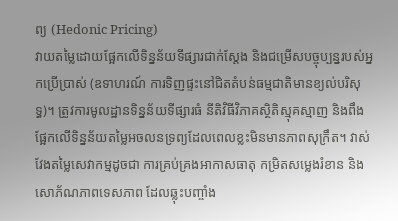ព្យ (Hedonic Pricing)
វាយតម្លៃដោយផ្អែកលើទិន្នន័យទីផ្សារជាក់ស្តែង និងជម្រើសបច្ចុប្បន្នរបស់អ្នកប្រើប្រាស់ (ឧទាហរណ៍ ការទិញផ្ទះនៅជិតតំបន់ធម្មជាតិមានខ្យល់បរិសុទ្ធ)។ ត្រូវការមូលដ្ឋានទិន្នន័យទីផ្សារធំ នីតិវិធីវិភាគស្ថិតិស្មុគស្មាញ និងពឹងផ្អែកលើទិន្នន័យតម្លៃអចលនទ្រព្យដែលពេលខ្លះមិនមានភាពសុក្រឹត។ វាស់វែងតម្លៃសេវាកម្មដូចជា ការគ្រប់គ្រងអាកាសធាតុ កម្រិតសម្លេងរំខាន និងសោភ័ណភាពទេសភាព ដែលឆ្លុះបញ្ចាំង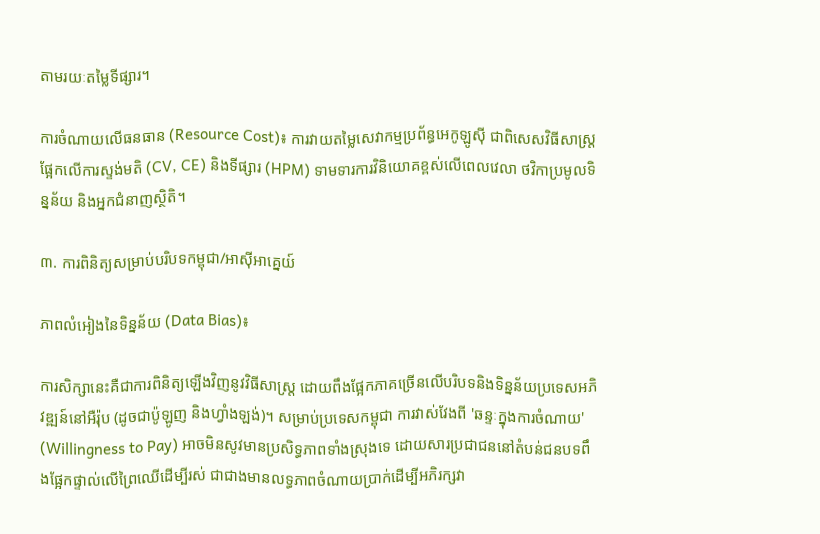តាមរយៈតម្លៃទីផ្សារ។

ការចំណាយលើធនធាន (Resource Cost)៖ ការវាយតម្លៃសេវាកម្មប្រព័ន្ធអេកូឡូស៊ី ជាពិសេសវិធីសាស្ត្រផ្អែកលើការស្ទង់មតិ (CV, CE) និងទីផ្សារ (HPM) ទាមទារការវិនិយោគខ្ពស់លើពេលវេលា ថវិកាប្រមូលទិន្នន័យ និងអ្នកជំនាញស្ថិតិ។

៣. ការពិនិត្យសម្រាប់បរិបទកម្ពុជា/អាស៊ីអាគ្នេយ៍

ភាពលំអៀងនៃទិន្នន័យ (Data Bias)៖

ការសិក្សានេះគឺជាការពិនិត្យឡើងវិញនូវវិធីសាស្ត្រ ដោយពឹងផ្អែកភាគច្រើនលើបរិបទនិងទិន្នន័យប្រទេសអភិវឌ្ឍន៍នៅអឺរ៉ុប (ដូចជាប៉ូឡូញ និងហ្វាំងឡង់)។ សម្រាប់ប្រទេសកម្ពុជា ការវាស់វែងពី 'ឆន្ទៈក្នុងការចំណាយ' (Willingness to Pay) អាចមិនសូវមានប្រសិទ្ធភាពទាំងស្រុងទេ ដោយសារប្រជាជននៅតំបន់ជនបទពឹងផ្អែកផ្ទាល់លើព្រៃឈើដើម្បីរស់ ជាជាងមានលទ្ធភាពចំណាយប្រាក់ដើម្បីអភិរក្សវា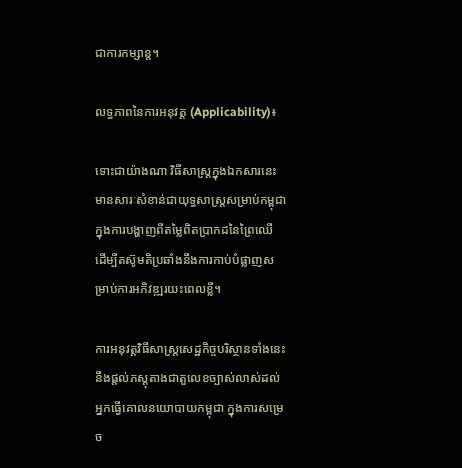ជាការកម្សាន្ត។

លទ្ធភាពនៃការអនុវត្ត (Applicability)៖

ទោះជាយ៉ាងណា វិធីសាស្ត្រក្នុងឯកសារនេះមានសារៈសំខាន់ជាយុទ្ធសាស្ត្រសម្រាប់កម្ពុជា ក្នុងការបង្ហាញពីតម្លៃពិតប្រាកដនៃព្រៃឈើ ដើម្បីតស៊ូមតិប្រឆាំងនឹងការកាប់បំផ្លាញសម្រាប់ការអភិវឌ្ឍរយះពេលខ្លី។

ការអនុវត្តវិធីសាស្ត្រសេដ្ឋកិច្ចបរិស្ថានទាំងនេះ នឹងផ្តល់ភស្តុតាងជាតួលេខច្បាស់លាស់ដល់អ្នកធ្វើគោលនយោបាយកម្ពុជា ក្នុងការសម្រេច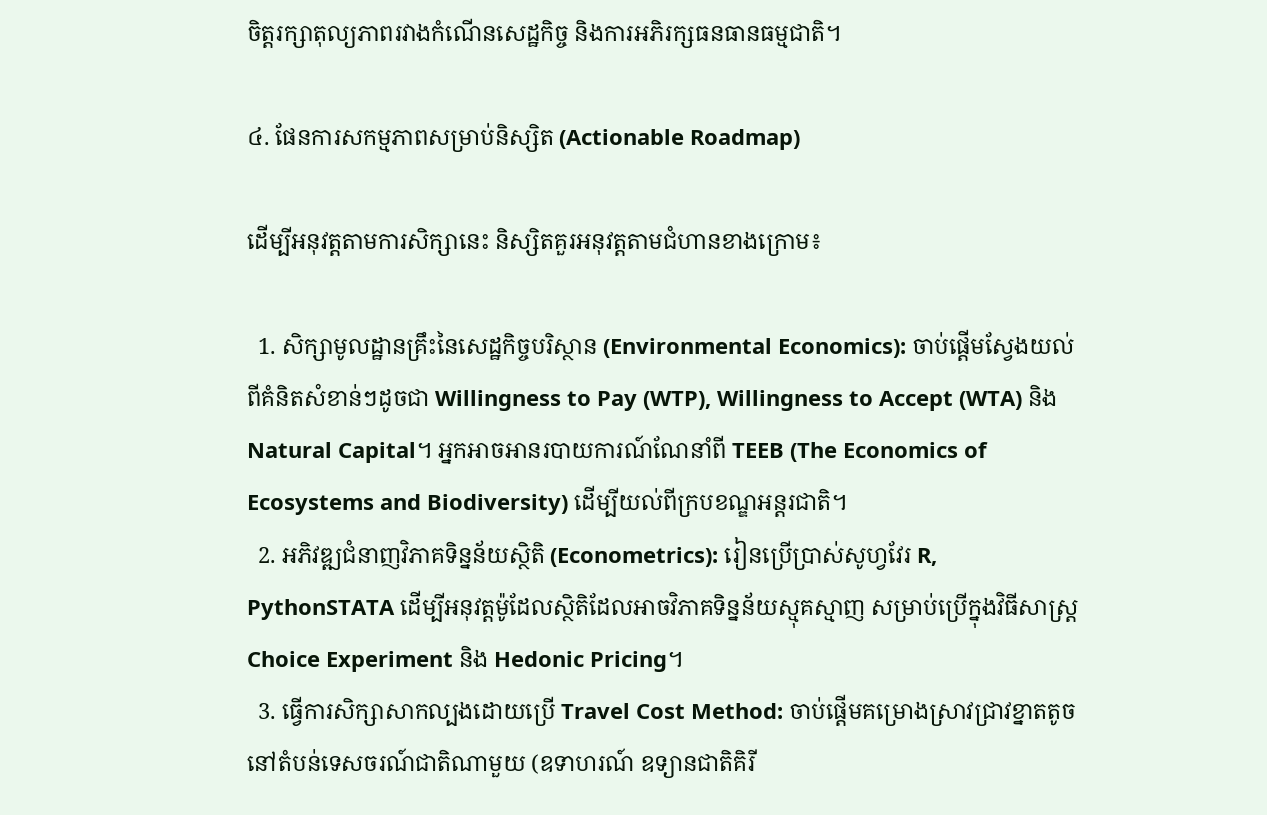ចិត្តរក្សាតុល្យភាពរវាងកំណើនសេដ្ឋកិច្ច និងការអភិរក្សធនធានធម្មជាតិ។

៤. ផែនការសកម្មភាពសម្រាប់និស្សិត (Actionable Roadmap)

ដើម្បីអនុវត្តតាមការសិក្សានេះ និស្សិតគួរអនុវត្តតាមជំហានខាងក្រោម៖

  1. សិក្សាមូលដ្ឋានគ្រឹះនៃសេដ្ឋកិច្ចបរិស្ថាន (Environmental Economics): ចាប់ផ្តើមស្វែងយល់ពីគំនិតសំខាន់ៗដូចជា Willingness to Pay (WTP), Willingness to Accept (WTA) និង Natural Capital។ អ្នកអាចអានរបាយការណ៍ណែនាំពី TEEB (The Economics of Ecosystems and Biodiversity) ដើម្បីយល់ពីក្របខណ្ឌអន្តរជាតិ។
  2. អភិវឌ្ឍជំនាញវិភាគទិន្នន័យស្ថិតិ (Econometrics): រៀនប្រើប្រាស់សូហ្វវែរ R, PythonSTATA ដើម្បីអនុវត្តម៉ូដែលស្ថិតិដែលអាចវិភាគទិន្នន័យស្មុគស្មាញ សម្រាប់ប្រើក្នុងវិធីសាស្ត្រ Choice Experiment និង Hedonic Pricing។
  3. ធ្វើការសិក្សាសាកល្បងដោយប្រើ Travel Cost Method: ចាប់ផ្តើមគម្រោងស្រាវជ្រាវខ្នាតតូចនៅតំបន់ទេសចរណ៍ជាតិណាមួយ (ឧទាហរណ៍ ឧទ្យានជាតិគិរី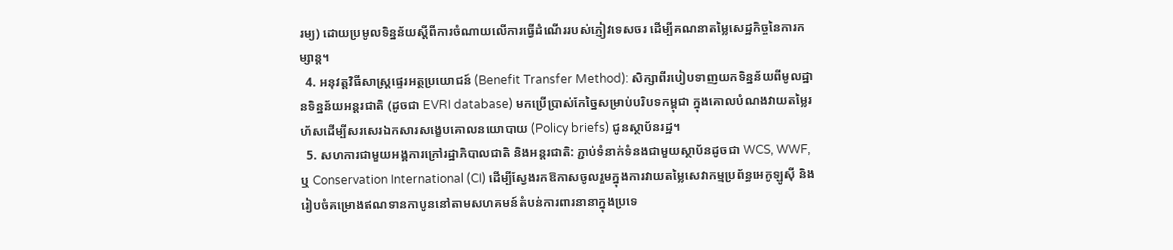រម្យ) ដោយប្រមូលទិន្នន័យស្តីពីការចំណាយលើការធ្វើដំណើររបស់ភ្ញៀវទេសចរ ដើម្បីគណនាតម្លៃសេដ្ឋកិច្ចនៃការកម្សាន្ត។
  4. អនុវត្តវិធីសាស្ត្រផ្ទេរអត្ថប្រយោជន៍ (Benefit Transfer Method): សិក្សាពីរបៀបទាញយកទិន្នន័យពីមូលដ្ឋានទិន្នន័យអន្តរជាតិ (ដូចជា EVRI database) មកប្រើប្រាស់កែច្នៃសម្រាប់បរិបទកម្ពុជា ក្នុងគោលបំណងវាយតម្លៃរហ័សដើម្បីសរសេរឯកសារសង្ខេបគោលនយោបាយ (Policy briefs) ជូនស្ថាប័នរដ្ឋ។
  5. សហការជាមួយអង្គការក្រៅរដ្ឋាភិបាលជាតិ និងអន្តរជាតិ: ភ្ជាប់ទំនាក់ទំនងជាមួយស្ថាប័នដូចជា WCS, WWF, ឬ Conservation International (CI) ដើម្បីស្វែងរកឱកាសចូលរួមក្នុងការវាយតម្លៃសេវាកម្មប្រព័ន្ធអេកូឡូស៊ី និងរៀបចំគម្រោងឥណទានកាបូននៅតាមសហគមន៍តំបន់ការពារនានាក្នុងប្រទេ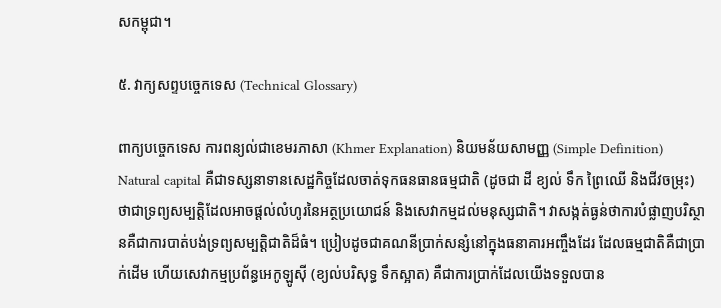សកម្ពុជា។

៥. វាក្យសព្ទបច្ចេកទេស (Technical Glossary)

ពាក្យបច្ចេកទេស ការពន្យល់ជាខេមរភាសា (Khmer Explanation) និយមន័យសាមញ្ញ (Simple Definition)
Natural capital គឺជាទស្សនាទានសេដ្ឋកិច្ចដែលចាត់ទុកធនធានធម្មជាតិ (ដូចជា ដី ខ្យល់ ទឹក ព្រៃឈើ និងជីវចម្រុះ) ថាជាទ្រព្យសម្បត្តិដែលអាចផ្តល់លំហូរនៃអត្ថប្រយោជន៍ និងសេវាកម្មដល់មនុស្សជាតិ។ វាសង្កត់ធ្ងន់ថាការបំផ្លាញបរិស្ថានគឺជាការបាត់បង់ទ្រព្យសម្បត្តិជាតិដ៏ធំ។ ប្រៀបដូចជាគណនីប្រាក់សន្សំនៅក្នុងធនាគារអញ្ចឹងដែរ ដែលធម្មជាតិគឺជាប្រាក់ដើម ហើយសេវាកម្មប្រព័ន្ធអេកូឡូស៊ី (ខ្យល់បរិសុទ្ធ ទឹកស្អាត) គឺជាការប្រាក់ដែលយើងទទួលបាន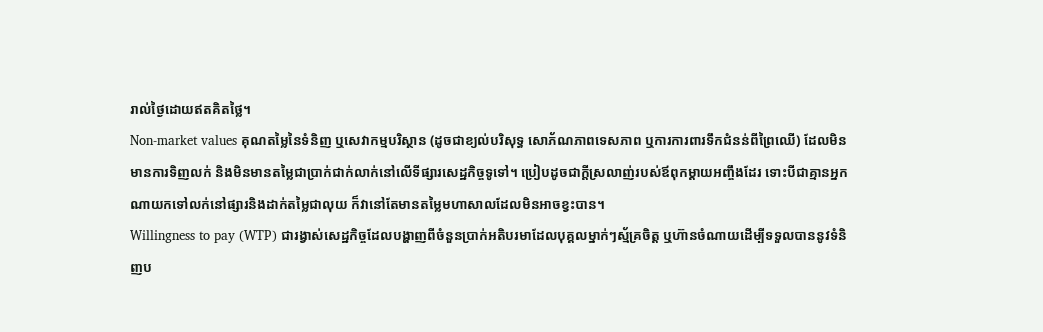រាល់ថ្ងៃដោយឥតគិតថ្លៃ។
Non-market values គុណតម្លៃនៃទំនិញ ឬសេវាកម្មបរិស្ថាន (ដូចជាខ្យល់បរិសុទ្ធ សោភ័ណភាពទេសភាព ឬការការពារទឹកជំនន់ពីព្រៃឈើ) ដែលមិនមានការទិញលក់ និងមិនមានតម្លៃជាប្រាក់ជាក់លាក់នៅលើទីផ្សារសេដ្ឋកិច្ចទូទៅ។ ប្រៀបដូចជាក្តីស្រលាញ់របស់ឪពុកម្តាយអញ្ចឹងដែរ ទោះបីជាគ្មានអ្នកណាយកទៅលក់នៅផ្សារនិងដាក់តម្លៃជាលុយ ក៏វានៅតែមានតម្លៃមហាសាលដែលមិនអាចខ្វះបាន។
Willingness to pay (WTP) ជារង្វាស់សេដ្ឋកិច្ចដែលបង្ហាញពីចំនួនប្រាក់អតិបរមាដែលបុគ្គលម្នាក់ៗស្ម័គ្រចិត្ត ឬហ៊ានចំណាយដើម្បីទទួលបាននូវទំនិញប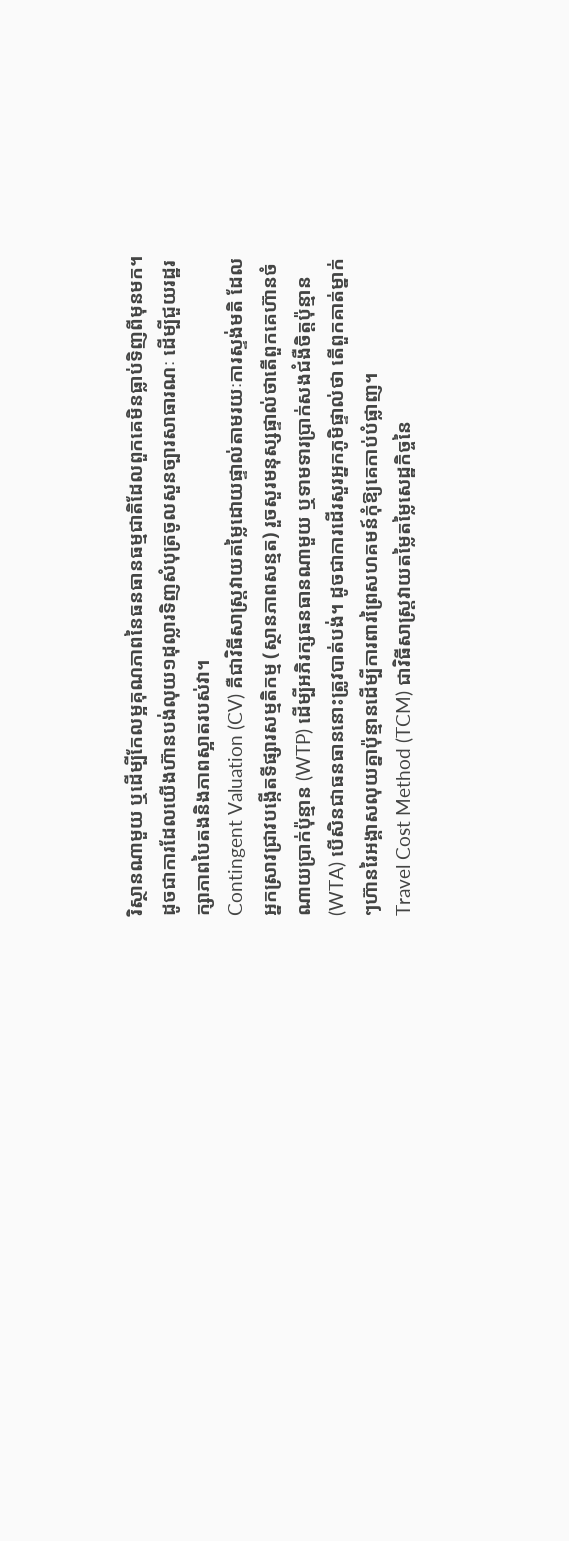រិស្ថានណាមួយ ឬដើម្បីកែលម្អគុណភាពនៃធនធានធម្មជាតិដែលពួកគេមិនធ្លាប់ទិញពីមុនមក។ ដូចជាការដែលយើងហ៊ានបង់លុយ១ដុល្លារទិញសំបុត្រចូលសួនច្បារសាធារណៈ ដើម្បីជួយរដ្ឋរក្សាភាពបៃតងនិងភាពស្អាតរបស់វា។
Contingent Valuation (CV) គឺជាវិធីសាស្ត្រវាយតម្លៃដោយផ្ទាល់តាមរយៈការស្ទង់មតិ ដែលអ្នកស្រាវជ្រាវបង្កើតទីផ្សារសម្មតិកម្ម (ស្ថានភាពសន្មត) រួចសួរមនុស្សផ្ទាល់ថាតើពួកគេហ៊ានចំណាយប្រាក់ប៉ុន្មាន (WTP) ដើម្បីអភិរក្សធនធានណាមួយ ឬទាមទារប្រាក់សងជំងឺចិត្តប៉ុន្មាន (WTA) បើសិនជាធនធាននោះត្រូវបាត់បង់។ ដូចជាការដើរសួរអ្នកភូមិផ្ទាល់ថា តើពួកគាត់ម្នាក់ៗហ៊ានរៃអង្គាសលុយគ្នាប៉ុន្មានដើម្បីការពារព្រៃសហគមន៍កុំឱ្យគេកាប់បំផ្លាញ។
Travel Cost Method (TCM) ជាវិធីសាស្ត្រវាយតម្លៃតម្លៃសេដ្ឋកិច្ចនៃ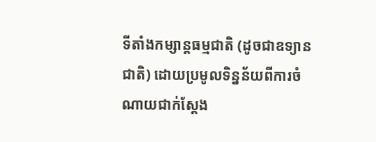ទីតាំងកម្សាន្តធម្មជាតិ (ដូចជាឧទ្យានជាតិ) ដោយប្រមូលទិន្នន័យពីការចំណាយជាក់ស្តែង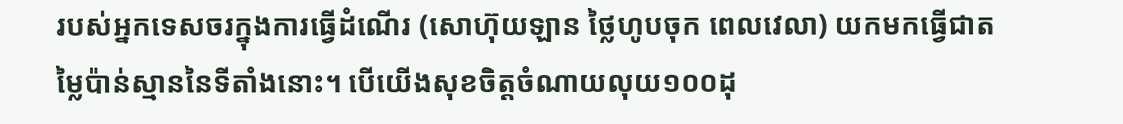របស់អ្នកទេសចរក្នុងការធ្វើដំណើរ (សោហ៊ុយឡាន ថ្លៃហូបចុក ពេលវេលា) យកមកធ្វើជាតម្លៃប៉ាន់ស្មាននៃទីតាំងនោះ។ បើយើងសុខចិត្តចំណាយលុយ១០០ដុ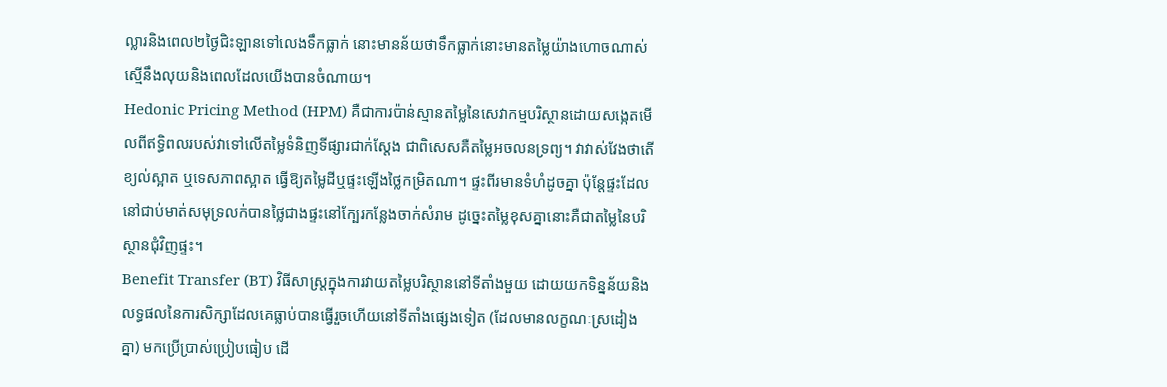ល្លារនិងពេល២ថ្ងៃជិះឡានទៅលេងទឹកធ្លាក់ នោះមានន័យថាទឹកធ្លាក់នោះមានតម្លៃយ៉ាងហោចណាស់ស្មើនឹងលុយនិងពេលដែលយើងបានចំណាយ។
Hedonic Pricing Method (HPM) គឺជាការប៉ាន់ស្មានតម្លៃនៃសេវាកម្មបរិស្ថានដោយសង្កេតមើលពីឥទ្ធិពលរបស់វាទៅលើតម្លៃទំនិញទីផ្សារជាក់ស្តែង ជាពិសេសគឺតម្លៃអចលនទ្រព្យ។ វាវាស់វែងថាតើខ្យល់ស្អាត ឬទេសភាពស្អាត ធ្វើឱ្យតម្លៃដីឬផ្ទះឡើងថ្លៃកម្រិតណា។ ផ្ទះពីរមានទំហំដូចគ្នា ប៉ុន្តែផ្ទះដែលនៅជាប់មាត់សមុទ្រលក់បានថ្លៃជាងផ្ទះនៅក្បែរកន្លែងចាក់សំរាម ដូច្នេះតម្លៃខុសគ្នានោះគឺជាតម្លៃនៃបរិស្ថានជុំវិញផ្ទះ។
Benefit Transfer (BT) វិធីសាស្ត្រក្នុងការវាយតម្លៃបរិស្ថាននៅទីតាំងមួយ ដោយយកទិន្នន័យនិងលទ្ធផលនៃការសិក្សាដែលគេធ្លាប់បានធ្វើរួចហើយនៅទីតាំងផ្សេងទៀត (ដែលមានលក្ខណៈស្រដៀងគ្នា) មកប្រើប្រាស់ប្រៀបធៀប ដើ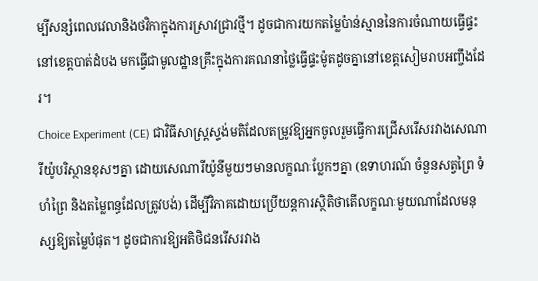ម្បីសន្សំពេលវេលានិងថវិកាក្នុងការស្រាវជ្រាវថ្មី។ ដូចជាការយកតម្លៃប៉ាន់ស្មាននៃការចំណាយធ្វើផ្ទះនៅខេត្តបាត់ដំបង មកធ្វើជាមូលដ្ឋានគ្រឹះក្នុងការគណនាថ្លៃធ្វើផ្ទះម៉ូតដូចគ្នានៅខេត្តសៀមរាបអញ្ចឹងដែរ។
Choice Experiment (CE) ជាវិធីសាស្ត្រស្ទង់មតិដែលតម្រូវឱ្យអ្នកចូលរួមធ្វើការជ្រើសរើសរវាងសេណារីយ៉ូបរិស្ថានខុសៗគ្នា ដោយសេណារីយ៉ូនីមួយៗមានលក្ខណៈប្លែកៗគ្នា (ឧទាហរណ៍ ចំនួនសត្វព្រៃ ទំហំព្រៃ និងតម្លៃពន្ធដែលត្រូវបង់) ដើម្បីវិភាគដោយប្រើយន្តការស្ថិតិថាតើលក្ខណៈមួយណាដែលមនុស្សឱ្យតម្លៃបំផុត។ ដូចជាការឱ្យអតិថិជនរើសរវាង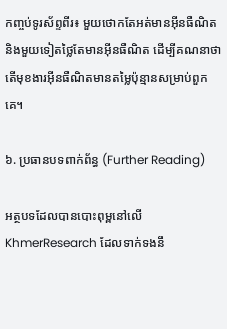កញ្ចប់ទូរស័ព្ទពីរ៖ មួយថោកតែអត់មានអ៊ីនធឺណិត និងមួយទៀតថ្លៃតែមានអ៊ីនធឺណិត ដើម្បីគណនាថាតើមុខងារអ៊ីនធឺណិតមានតម្លៃប៉ុន្មានសម្រាប់ពួកគេ។

៦. ប្រធានបទពាក់ព័ន្ធ (Further Reading)

អត្ថបទដែលបានបោះពុម្ពនៅលើ KhmerResearch ដែលទាក់ទងនឹ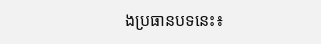ងប្រធានបទនេះ៖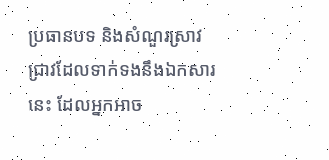ប្រធានបទ និងសំណួរស្រាវជ្រាវដែលទាក់ទងនឹងឯកសារនេះ ដែលអ្នកអាច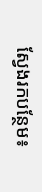ស្វែងរកបន្ថែម៖